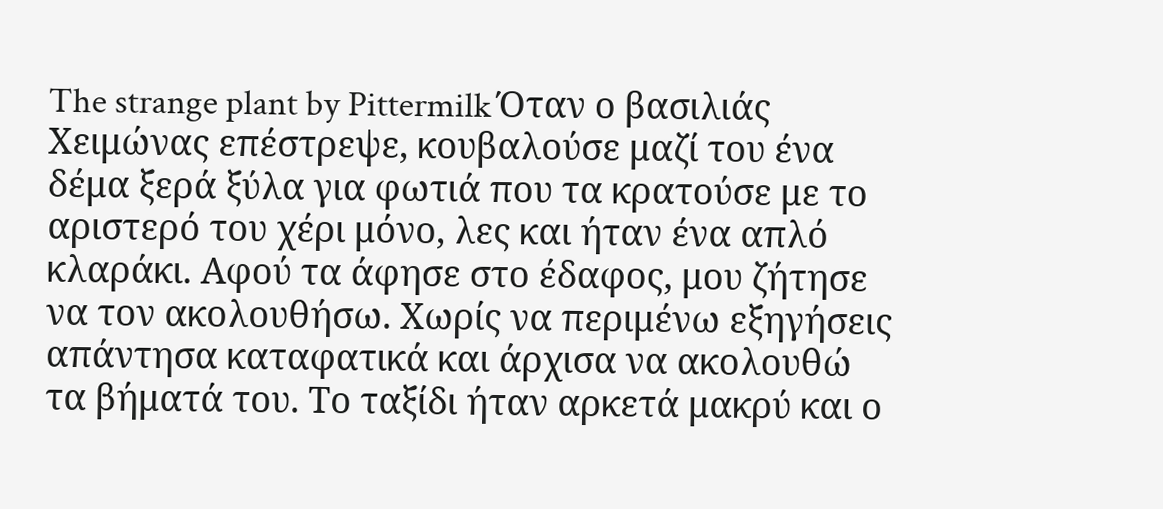The strange plant by Pittermilk Όταν ο βασιλιάς Χειμώνας επέστρεψε, κουβαλούσε μαζί του ένα δέμα ξερά ξύλα για φωτιά που τα κρατούσε με το αριστερό του χέρι μόνο, λες και ήταν ένα απλό κλαράκι. Αφού τα άφησε στο έδαφος, μου ζήτησε να τον ακολουθήσω. Χωρίς να περιμένω εξηγήσεις απάντησα καταφατικά και άρχισα να ακολουθώ τα βήματά του. Το ταξίδι ήταν αρκετά μακρύ και ο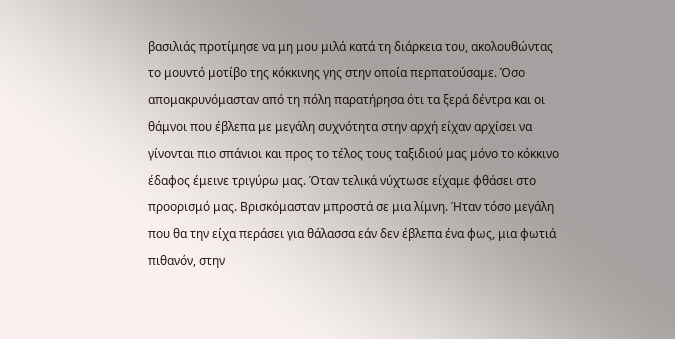βασιλιάς προτίμησε να μη μου μιλά κατά τη διάρκεια του, ακολουθώντας το μουντό μοτίβο της κόκκινης γης στην οποία περπατούσαμε. Όσο απομακρυνόμασταν από τη πόλη παρατήρησα ότι τα ξερά δέντρα και οι θάμνοι που έβλεπα με μεγάλη συχνότητα στην αρχή είχαν αρχίσει να γίνονται πιο σπάνιοι και προς το τέλος τους ταξιδιού μας μόνο το κόκκινο έδαφος έμεινε τριγύρω μας. Όταν τελικά νύχτωσε είχαμε φθάσει στο προορισμό μας. Βρισκόμασταν μπροστά σε μια λίμνη. Ήταν τόσο μεγάλη που θα την είχα περάσει για θάλασσα εάν δεν έβλεπα ένα φως, μια φωτιά πιθανόν, στην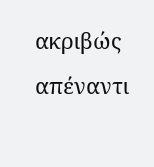ακριβώς απέναντι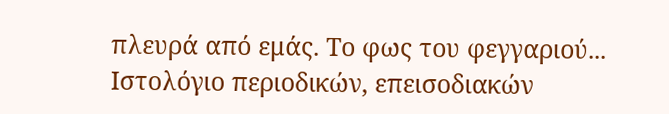πλευρά από εμάς. Το φως του φεγγαριού...
Ιστολόγιο περιοδικών, επεισοδιακών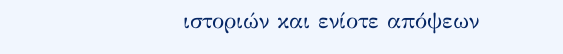ιστοριών και ενίοτε απόψεων